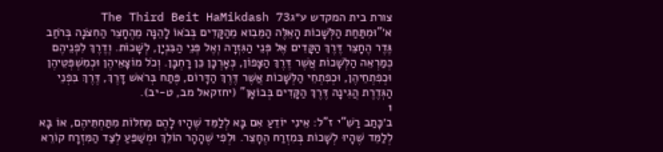צורת בית המקדש ע״גThe Third Beit HaMikdash 73
א׳"וּמִתַּחַת הַלְּשָׁכוֹת הָאֵלֶּה הַמֵּבִוא מֵהַקָּדִים בְּבֹאוֹ לָהֵנָּה מֵהֶחָצֵר הַחִצֹנָה בְּרֹחַב גֶּדֶר הֶחָצֵר דֶּרֶךְ הַקָּדִים אֶל פְּנֵי הַגִּזְרָה וְאֶל פְּנֵי הַבִּנְיָן, לְשָׁכוֹת. וְדֶרֶךְ לִפְנֵיהֶם כְּמַרְאֵה הַלְּשָׁכוֹת אֲשֶׁר דֶּרֶךְ הַצָּפוֹן, כְּאָרְכָּן כֵּן רָחְבָּן. וְכֹל מוֹצָאֵיהֶן וּכְמִשְׁפְּטֵיהֶן וּכְפִתְחֵיהֶן, וּכְפִתְחֵי הַלְּשָׁכוֹת אֲשֶׁר דֶּרֶךְ הַדָּרוֹם, פֶּתַח בְּרֹאשׁ דָּרֶךְ, דֶּרֶךְ בִּפְנֵי הַגְּדֶרֶת הֲגִינָה דֶּרֶךְ הַקָּדִים בְּבוֹאָן" (יחזקאל מב, ט-יב).
1
ב׳כָּתַב רַשִׁ"י ז"ל: אֵינִי יוֹדֵעַ אִם בָּא לְלַמֵּד שֶׁהָיוּ לָהֶם מְחִלּוֹת מִתַּחְתֵּיהֶם, אוֹ בָּא לְלַמֵּד שֶׁהָיוּ לְשָׁכוֹת בְּמִזְרַח הֶחָצֵר. וּלְפִי שֶׁהָהָר הוֹלֵךְ וּמְשַׁפֵּעַ לְצַד הַמִּזְרָח קוֹרֵא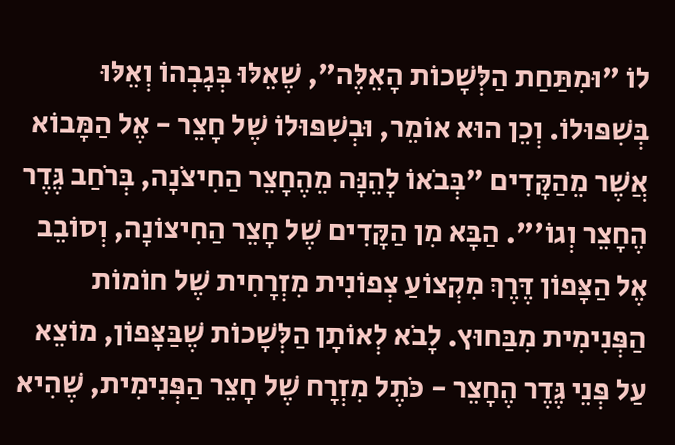לוֹ "וּמִתַּחַת הַלְּשָׁכוֹת הָאֵלֶּה", שֶׁאֵלּוּ בְּגָבְהוֹ וְאֵלּוּ בְּשִׁפּוּלוֹ. וְכֵן הוּא אוֹמֵר, וּבְשִׁפּוּלוֹ שֶׁל חָצֵר - אֶל הַמָּבוֹא אֲשֶׁר מֵהַקָּדִים "בְּבֹאוֹ לָהֵנָּה מֵהֶחָצֵר הַחִיצֹנָה, בְּרֹחַב גֶּדֶר הֶחָצֵר וְגוֹ'". הַבָּא מִן הַקָּדִים שֶׁל חָצֵר הַחִיצוֹנָה, וְסוֹבֵב אֶל הַצָּפוֹן דֶּרֶךְ מִקְצוֹעַ צְפוֹנִית מִזְרָחִית שֶׁל חוֹמוֹת הַפְּנִימִית מִבַּחוּץ. לָבֹא לְאוֹתָן הַלְּשָׁכוֹת שֶׁבַּצָּפוֹן, מוֹצֵא עַל פְּנֵי גֶּדֶר הֶחָצֵר - כֹּתֶל מִזְרָח שֶׁל חָצֵר הַפְּנִימִית, שֶׁהִיא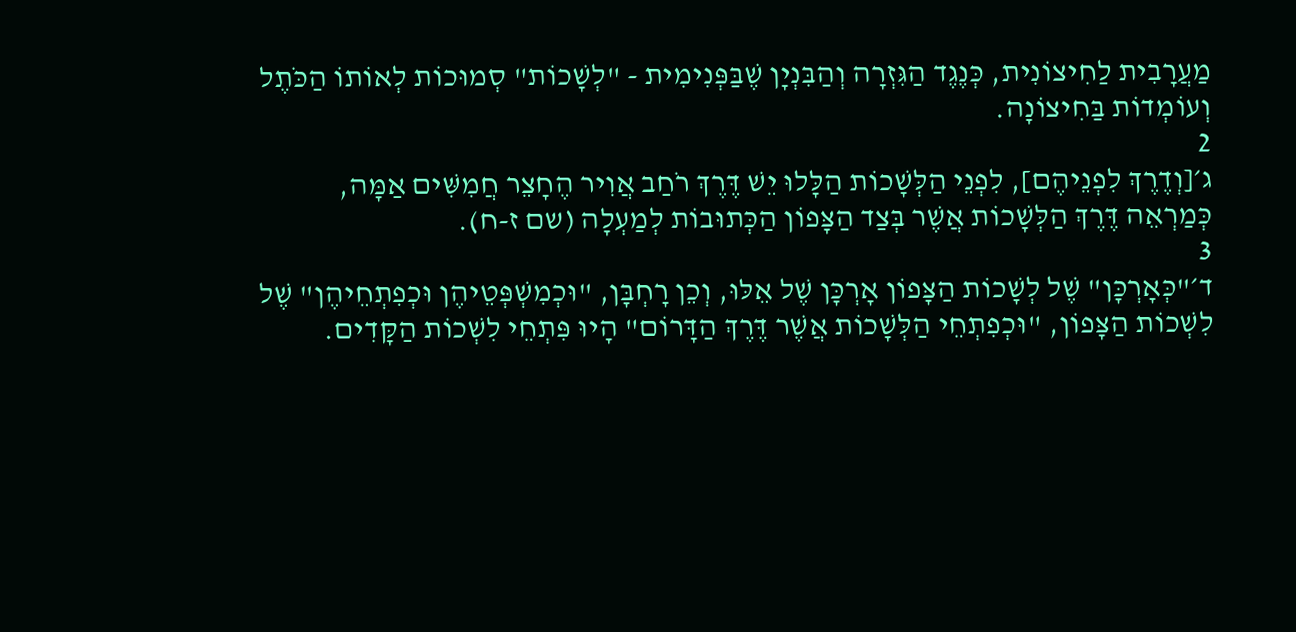מַעֲרָבִית לַחִיצוֹנִית, כְּנֶגֶד הַגִּזְרָה וְהַבִּנְיָן שֶׁבַּפְּנִימִית - "לְשָׁכוֹת" סְמוּכוֹת לְאוֹתוֹ הַכֹּתֶל וְעוֹמְדוֹת בַּחִיצוֹנָה.
2
ג׳[וְדֶרֶךְ לִפְנֵיהֶם], לִפְנֵי הַלְּשָׁכוֹת הַלָּלוּ יֵשׁ דֶּרֶךְ רֹחַב אֲוִיר הֶחָצֵר חֲמִשִּׁים אַמָּה, כְּמַרְאֵה דֶּרֶךְ הַלְּשָׁכוֹת אֲשֶׁר בְּצַד הַצָּפוֹן הַכְּתוּבוֹת לְמַעְלָה (שם ז-ח).
3
ד׳"כְּאָרְכָּן" שֶׁל לְשָׁכוֹת הַצָּפוֹן אָרְכָּן שֶׁל אֵלּוּ, וְכֵן רָחְבָּן, "וּכְמִשְׁפְּטֵיהֶן וּכְפִתְחֵיהֶן" שֶׁל לִשְׁכוֹת הַצָּפוֹן, "וּכְפִתְחֵי הַלְּשָׁכוֹת אֲשֶׁר דֶּרֶךְ הַדָּרוֹם" הָיוּ פִּתְחֵי לִשְׁכוֹת הַקָּדִים.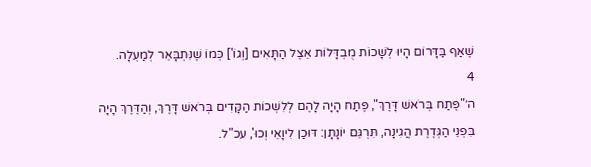שֶׁאַף בַּדָּרוֹם הָיוּ לְשָׁכוֹת מֻבְדָּלוֹת אֵצֶל הַתָּאִים [וְגוֹ'] כְּמוֹ שֶׁנִּתְבָּאֵר לְמַעְלָה.
4
ה׳"פֶּתַח בְּרֹאשׁ דָּרֶךְ", פֶּתַח הָיָה לָהֶם לְלִשְׁכוֹת הַקָּדִים בְּרֹאשׁ דָּרֶךְ, וְהַדֶּרֶךְ הָיָה בִּפְנֵי הַגְּדֶרֶת הֲגִינָה, תִּרְגֵּם יוֹנָתָן: דּוּכַן לִיוָאֵי וְכוּ', עכ"ל.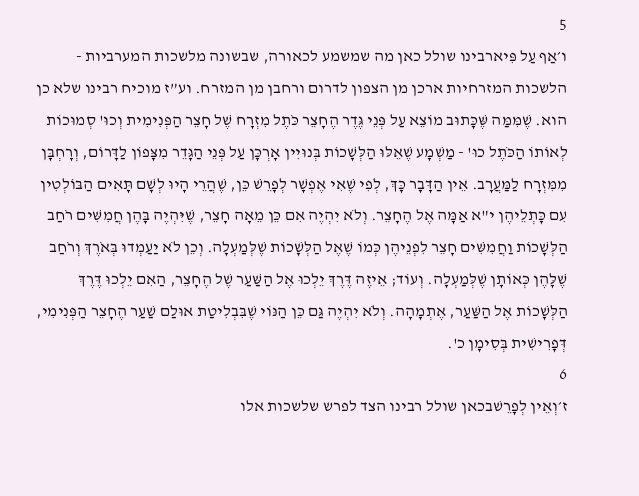5
ו׳אַף עַל פִּיארבינו שולל כאן מה שמשמע לכאורה, שבשונה מלשכות המערביות - הלשכות המזרחיות ארכן מן הצפון לדרום ורחבן מן המזרח. וע”ז מוכיח רבינו שלא כן הוא. שֶׁמִּמַּה שֶּׁכָּתוּב מוֹצֵא עַל פְּנֵי גֶּדֶר הֶחָצֵר כֹּתֶל מִזְרָח שֶׁל חָצֵר הַפְּנִימִית וְכוּ' סְמוּכוֹת לְאוֹתוֹ הַכֹּתֶל כוּ' - מַשְׁמָע שֶׁאֵלּוּ הַלְּשָׁכוֹת בְּנוּיִין אָרְכָּן עַל פְּנֵי הַגָּדֵר מִצָּפוֹן לַדָּרוֹם, וְרָחְבָּן מִמִּזְרָח לַמַּעֲרָב. אֵין הַדָּבָר כָּךְ, לְפִי שֶׁאִי אֶפְשָׁר לְפָרֵשׁ כֵּן, שֶׁהֲרֵי הָיוּ לְשָׁם תָּאִים הַבּוֹלְטִין עִם כָּתְלֵיהֶן י"א אַמָּה אֶל הֶחָצֵר. וְלֹא יִהְיֶה אִם כֵּן מֵאָה חָצֵר, שֶׁיִּהְיֶה בָּהֶן חֲמִשִּׁים רֹחַב הַלְּשָׁכוֹת וַחֲמִשִּׁים חָצֵר לִפְנֵיהֶן כְּמוֹ שֶׁאֶל הַלְּשָׁכוֹת שֶׁלְּמַעְלָה. וְכֵן לֹא יַעַמְדוּ בְּאֹרֶךְ וְרֹחַב שֶׁלָּהֶן כְּאוֹתָן שֶׁלְּמַעְלָה. וְעוֹד; אֵיזֶה דֶּרֶךְ יֵלְכוּ אֶל הַשַּׁעַר שֶׁל הֶחָצֵר, הַאִם יֵלְכוּ דֶּרֶךְ הַלְּשָׁכוֹת אֶל הַשַּׁעַר, אֶתְמָהָה. וְלֹא יִהְיֶה גַּם כֵּן הַנּוֹי שֶׁבִּבְלִיטַת אוּלַם שַׁעַר הֶחָצֵר הַפְּנִימִי, דְּפָרִישִׁית בְּסִימָן כ'.
6
ז׳וְאֵין לְפָרֵשׁבכאן שולל רבינו הצד לפרש שלשכות אלו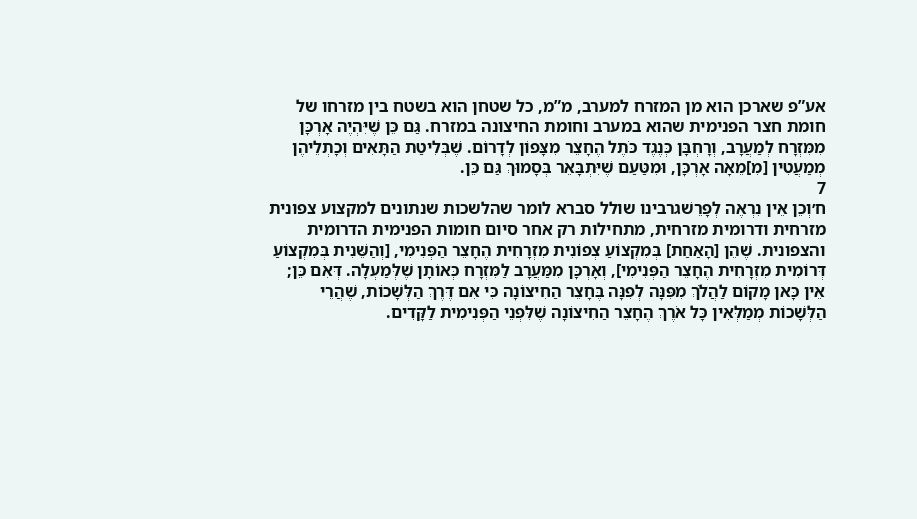אע”פ שארכן הוא מן המזרח למערב, מ”מ, כל שטחן הוא בשטח בין מזרחו של חומת חצר הפנימית שהוא במערב וחומת החיצונה במזרח. גַּם כֵּן שֶׁיִּהְיֶה אָרְכָּן מִמִּזְרָח לְמַעֲרָב, וְרָחְבָּן כְּנֶגֶד כֹּתֶל הֶחָצֵר מִצָּפוֹן לְדָרוֹם. שֶׁבְּלִיטַת הַתָּאִים וְכָתְלֵיהֶן מְמַעֲטִין [מִ]מֵאָה אָרְכָּן, וּמִטַּעַם שֶׁיִּתְבָּאֵר בְּסָמוּךְ גַּם כֵּן.
7
ח׳וְכֵן אֵין נִרְאֶה לְפָרֵשׁגרבינו שולל סברא לומר שהלשכות שנתונים למקצוע צפונית מזרחית ודרומית מזרחית, מתחילות רק אחר סיום חומות הפנימית הדרומית והצפונית. שֶׁהֵן [הָאַחַת] בְּמִקְצוֹעַ צְפוֹנִית מִזְרָחִית הֶחָצֵר הַפְּנִימִי, [וְהַשֵּׁנִית בְּמִקְצוֹעַ דְּרוֹמִית מִזְרָחִית הֶחָצֵר הַפְּנִימִי], וְאָרְכָּן מִמַּעֲרָב לַמִּזְרָח כְּאוֹתָן שֶׁלְּמַעְלָה. דְּאִם כֵּן; אֵין כָּאן מָקוֹם לַהֲלֹךְ מִפִּנָּה לְפִנָּה בֶּחָצֵר הַחִיצוֹנָה כִּי אִם דֶּרֶךְ הַלְּשָׁכוֹת, שֶׁהֲרֵי הַלְּשָׁכוֹת מְמַלְּאִין כָּל אֹרֶךְ הֶחָצֵר הַחִיצוֹנָה שֶׁלִּפְנֵי הַפְּנִימִית לַקָּדִים.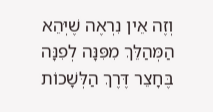וְזֶה אֵין נִרְאֶה שֶׁיְּהֵא הַמְּהַלֵּךְ מִפִּנָּה לְפִנָּה בֶּחָצֵר דֶּרֶךְ הַלְּשָׁכוֹת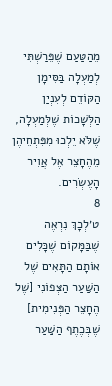מֵהַטַּעַם שֶׁפֵּרַשְׁתִּי לְמַעְלָה בַּסִּימָן הַקּוֹדֵם לְעִנְיַן הַלְּשָׁכוֹת שֶׁלְּמַעְלָה, שֶׁלֹּא יֵלְכוּ מִפִּתְחֵיהֶן מֵהֶחָצֵר אֶל אֲוִיר הָעֶשְׂרִים.
8
ט׳לְכָךְ נִרְאֶה שֶׁבַּמָּקוֹם שֶׁכָּלִים אוֹתָם הַתָּאִים שֶׁל הַשַּׁעַר הַצְּפוֹנִי [שֶׁל הֶחָצֵר הַפְּנִימִית] שֶׁבְּכֶתֶף הַשַּׁעַר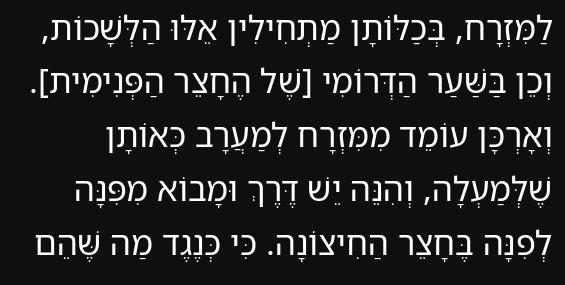לַמִּזְרָח, בְּכַלּוֹתָן מַתְחִילִין אֵלּוּ הַלְּשָׁכוֹת, וְכֵן בַּשַּׁעַר הַדְּרוֹמִי [שֶׁל הֶחָצֵר הַפְּנִימִית]. וְאָרְכָּן עוֹמֵד מִמִּזְרָח לְמַעֲרָב כְּאוֹתָן שֶׁלְּמַעְלָה, וְהִנֵּה יֵשׁ דֶּרֶךְ וּמָבוֹא מִפִּנָּה לְפִנָּה בֶּחָצֵר הַחִיצוֹנָה. כִּי כְּנֶגֶד מַה שֶּׁהֵם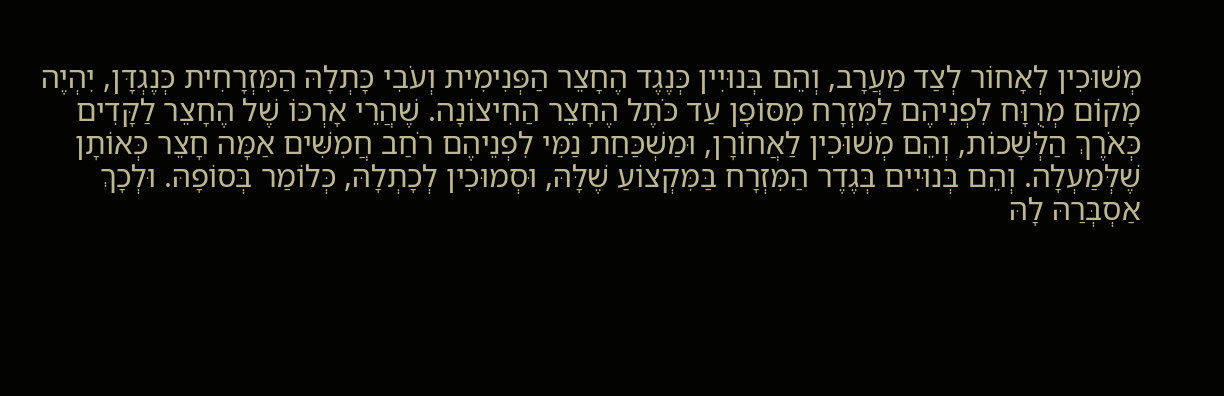מְשׁוּכִין לְאָחוֹר לְצַד מַעֲרָב, וְהֵם בְּנוּיִין כְּנֶגֶד הֶחָצֵר הַפְּנִימִית וְעֹבִי כָּתְלָהּ הַמִּזְרָחִית כְּנֶגְדָּן, יִהְיֶה מָקוֹם מְרֻוָּח לִפְנֵיהֶם לַמִּזְרָח מִסּוֹפָן עַד כֹּתֶל הֶחָצֵר הַחִיצוֹנָה. שֶׁהֲרֵי אָרְכּוֹ שֶׁל הֶחָצֵר לַקָּדִים כְּאֹרֶךְ הַלְּשָׁכוֹת, וְהֵם מְשׁוּכִין לַאֲחוֹרָן, וּמַשְׁכַּחַת נַמִּי לִפְנֵיהֶם רֹחַב חֲמִשִּׁים אַמָּה חָצֵר כְּאוֹתָן שֶׁלְּמַעְלָה. וְהֵם בְּנוּיִים בְּגֶדֶר הַמִּזְרָח בַּמִּקְצוֹעַ שֶׁלָּהּ, וּסְמוּכִין לְכָתְלָהּ, כְּלוֹמַר בְּסוֹפָהּ. וּלְכָךְ אַסְבְּרַהּ לָהּ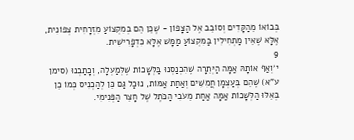בְּבוֹאוֹ מֵהַקָּדִים וְסוֹבֵב אֶל הַצָּפוֹן - שֶׁכֵּן הֵם בְּמִקְצוֹעַ מִזְרָחִית צְפוֹנִית, אֶלָּא שֶׁאֵין מַתְחִילִין בַּמִּקְצוֹעַ מַמָּשׁ אֶלָּא כִּדְפָרִישִׁית.
9
י׳וְאַף אוֹתָהּ אַמָּה הַיְּתֵרָה שֶׁהִכְנַסְנוּ בַּלְּשָׁכוֹת שֶׁלְּמַעְלָה, וְכָתַבְנוּ (סימן ע"א) שֶׁהֵם בְּעַצְמָן חֲמִשִּׁים וְאַחַת אַמּוֹת, נוּכַל גַּם כֵּן לְהַכְנִיס כְּמוֹ כֵן בְּאֵלּוּ הַלְּשָׁכוֹת אַמָּה אַחַת מֵעֹבִי הַכֹּתֶל שֶׁל חָצֵר הַפְּנִימִי.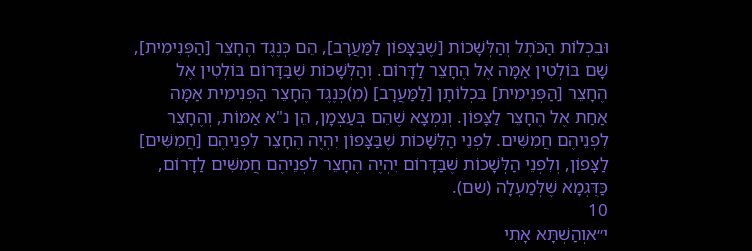וּבִכְלוֹת הַכֹּתֶל וְהַלְּשָׁכוֹת [שֶׁבַּצָּפוֹן לַמַּעֲרָב], הֵם כְּנֶגֶד הֶחָצֵר [הַפְּנִימִית], שָׁם בּוֹלְטִין אַמָּה אֶל הֶחָצֵר לַדָּרוֹם. וְהַלְּשָׁכוֹת שֶׁבַּדָּרוֹם בּוֹלְטִין אֶל הֶחָצֵר [הַפְּנִימִית] בִּכְלוֹתָן [לַמַּעֲרָב] (מִ)כְּנֶגֶד הֶחָצֵר הַפְּנִימִית אַמָּה אַחַת אֶל הֶחָצֵר לַצָּפוֹן. וְנִמְצָא שֶׁהֵם בְּעַצְמָן, הֵן נ"א אַמּוֹת, וְהֶחָצֵר לִפְנֵיהֶם חֲמִשִּׁים. לִפְנֵי הַלְּשָׁכוֹת שֶׁבַּצָּפוֹן יִהְיֶה הֶחָצֵר לִפְנֵיהֶם [חֲמִשִּׁים] לַצָּפוֹן, וְלִפְנֵי הַלְּשָׁכוֹת שֶׁבַּדָּרוֹם יִהְיֶה הֶחָצֵר לִפְנֵיהֶם חֲמִשִּׁים לַדָּרוֹם, כַּדֻּגְמָא שֶׁלְּמַעְלָה (שם).
10
י״אוְהַשְׁתָּא אָתִי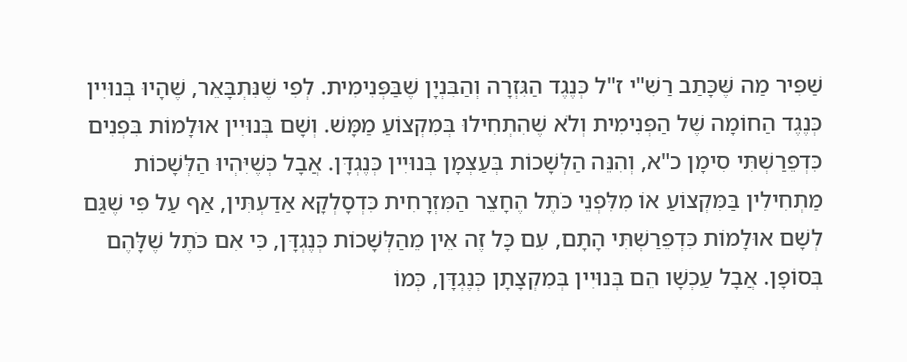שַׁפִּיר מַה שֶּׁכָּתַב רַשִׁ"י ז"ל כְּנֶגֶד הַגִּזְרָה וְהַבִּנְיָן שֶׁבַּפְּנִימִית. לְפִי שֶׁנִּתְבָּאֵר, שֶׁהָיוּ בְּנוּיִין כְּנֶגֶד הַחוֹמָה שֶׁל הַפְּנִימִית וְלֹא שֶׁהִתְחִילוּ בְּמִקְצוֹעַ מַמָּשׁ. וְשָׁם בְּנוּיִין אוּלָמוֹת בִּפְנִים כִּדְפֵרַשְׁתִּי סִימָן כ"א, וְהִנֵּה הַלְּשָׁכוֹת בְּעַצְמָן בְּנוּיִין כְּנֶגְדָּן. אֲבָל כְּשֶׁיִּהְיוּ הַלְּשָׁכוֹת מַתְחִילִין בַּמִּקְצוֹעַ אוֹ מִלִּפְנֵי כֹּתֶל הֶחָצֵר הַמִּזְרָחִית כִּדְסָלְקָא אַדַעְתִּין, אַף עַל פִּי שֶׁגַּם לְשָׁם אוּלָמוֹת כִּדְפֵרַשְׁתִּי הָתָם, עִם כָּל זֶה אֵין מֵהַלְּשָׁכוֹת כְּנֶגְדָּן, כִּי אִם כֹּתֶל שֶׁלָּהֶם בְּסוֹפָן. אֲבָל עַכְשָׁו הֵם בְּנוּיִין בְּמִקְצָתָן כְּנֶגְדָּן, כְּמוֹ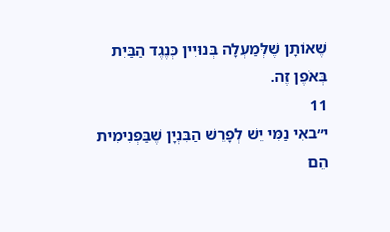שֶׁאוֹתָן שֶׁלְּמַעְלָה בְּנוּיִין כְּנֶגֶד הַבַּיִת בְּאֹפֶן זֶה.
11
י״באִי נַמִּי יֵשׁ לְפָרֵשׁ הַבִּנְיָן שֶׁבַּפְּנִימִית הֵם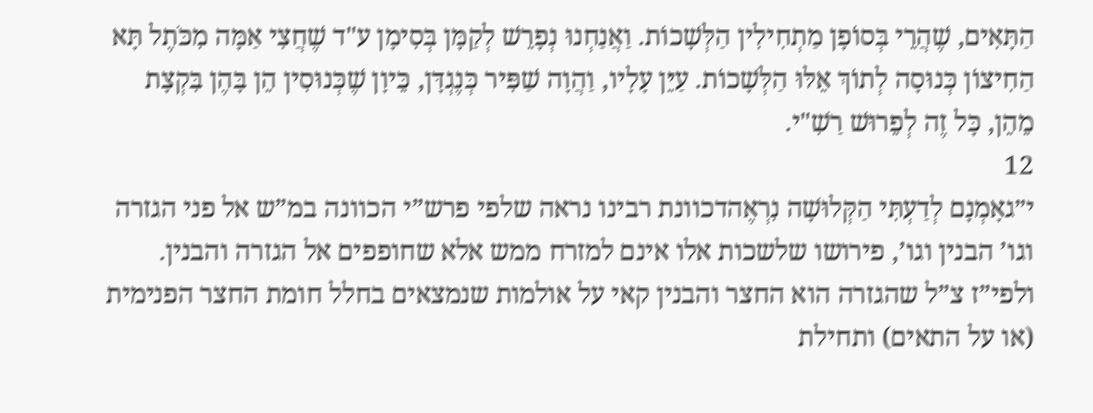הַתָּאִים, שֶׁהֲרֵי בְּסוֹפָן מַתְחִילִין הַלְּשָׁכוֹת. וַאֲנַחְנוּ נְפָרֵשׁ לְקַמָּן בְּסִימָן ע"ד שֶׁחֲצִי אַמָּה מִכֹּתֶל תָּא הַחִיצוֹן כְּנוּסָה לְתוֹךְ אֵלּוּ הַלְּשָׁכוֹת. עַיֵּן עָלָיו, וַהֲוָה שַׁפִּיר כְּנֶגְדָּן, כֵּיוָן שֶׁכְּנוּסִין הֵן בָּהֶן בִּקְצָת מֵהֵן, כָּל זֶה לְפֵרוּשׁ רַשִׁ"י.
12
י״גאָמְנָם לְדַעְתִּי הַקְּלוּשָׁה נִרְאֶהדכוונת רבינו נראה שלפי פרש”י הכוונה במ”ש אל פני הגזרה וגו’ הבנין וגו’, פירושו שלשכות אלו אינם למזרח ממש אלא שחופפים אל הגזרה והבנין. ולפי”ז צ”ל שהגזרה הוא החצר והבנין קאי על אולמות שנמצאים בחלל חומת החצר הפנימית (או על התאים) ותחילת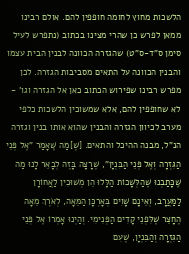הלשכות מחוץ לחומה חופפין להם. אולם רבינו ממאן לפרש כן שהרי מצינו בכתוב (נתפרש לעיל סימן ס”ד-ס”ט) שהגזרה הכוונה לבנין הבית עצמו והבנין הכוונה על התאים מסביבות הגזרה. לכן מפרש רבינו שפירוש הכתוב כאן אל הגזרה וגו’ - לא שחופפין להם, אלא שמשוכין הלשכות כלפי מערב לכיוון הגזרה והבנין שהוא אותו בנין וגזרה הנ”ל, מבנה ההיכל והתאים. [שֶׁ]מַה שֶּׁאָמַר "אֶל פְּנֵי הַגִּזְרָה וְאֶל פְּנֵי הַבִּנְיָן", שֶׁרָצָה בָּזֶה לְבָאֵר לָנוּ מַה שֶּׁכָּתַבְנוּ שֶׁהַלְּשָׁכוֹת הַלָּלוּ הֵן מְשׁוּכִין לַאֲחוֹרָן לַמַּעֲרָב, וְאֵינָם שָׁוִים בְּאָרְכָּן הַמֵּאָה, לְאֹרֶךְ מֵאָה הֶחָצֵר שֶׁלִּפְנֵי קָדִים הַפְּנִימִי. וְהַיְנוּ אָמְרוֹ אֶל פְּנֵי הַגִּזְרָה וְהַבִּנְיָן, שֶׁעִם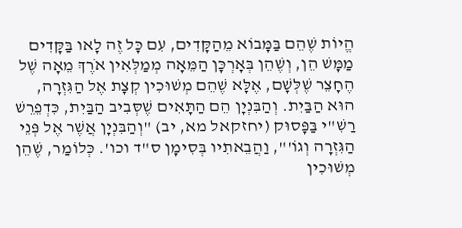הֱיוֹת שֶׁהֵם בַּמָּבוֹא מֵהַקָּדִים, עִם כָּל זֶה לָאו בַּקָּדִים מַמָּשׁ הֵן, וְשֶׁהֵן בְּאָרְכָּן הַמֵּאָה מְמַלְּאִין אֹרֶךְ מֵאָה שֶׁל הֶחָצֵר שֶׁלְּשָׁם, אֶלָּא שֶׁהֵם מְשׁוּכִין קְצָת אֶל הַגִּזְרָה, הוּא הַבַּיִת. וְהַבִּנְיָן הֵם הַתָּאִים שֶׁסְּבִיב הַבַּיִת, כִּדְפֵרֵשׁ רַשִׁ"י בַּפָּסוּק (יחזקאל מא, יב) "וְהַבִּנְיָן אֲשֶׁר אֶל פְּנֵי הַגִּזְרָה וְגוֹ'", וַהֲבֵאתִיו בְּסִימָן ס"ד וכו'. כְּלוֹמַר, שֶׁהֵן מְשׁוּכִין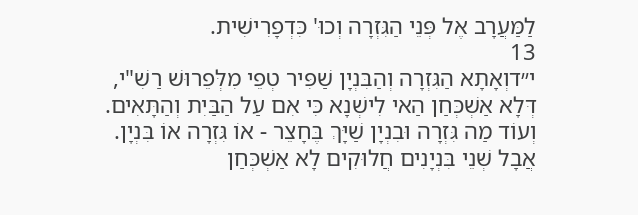לַמַּעֲרָב אֶל פְּנֵי הַגִּזְרָה וְכוּ' כִּדְפָרִישִׁית.
13
י״דוְאָתָא הַגִּזְרָה וְהַבִּנְיָן שַׁפִּיר טְפֵי מִלְּפֵרוּשׁ רַשִׁ"י, דְּלָא אַשְׁכְּחַן הַאי לִישְׁנָא כִּי אִם עַל הַבַּיִת וְהַתָּאִים. וְעוֹד מַה גִּזְרָה וּבִנְיָן שַׁיָּךְ בֶּחָצֵר - אוֹ גִּזְרָה אוֹ בִּנְיָן. אֲבָל שְׁנֵי בִּנְיָנִים חֲלוּקִים לָא אַשְׁכְּחַן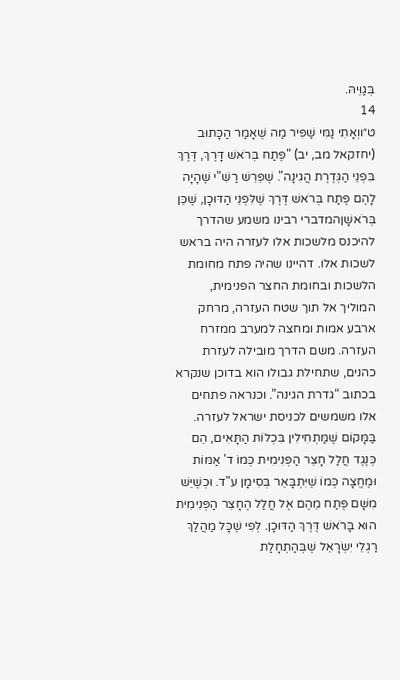בְּגַוֵּיהּ.
14
ט״ווְאָתִי נַמִּי שַׁפִּיר מַה שֶּׁאָמַר הַכָּתוּב (יחזקאל מב, יב) "פֶּתַח בְּרֹאשׁ דָּרֶךְ, דֶּרֶךְ בִּפְנֵי הַגְּדֶרֶת הֲגִינָה". שֶׁפֵּרֵשׁ רַשִׁ"י שֶׁהָיָה לָהֶם פֶּתַח בְּרֹאשׁ דֶּרֶךְ שֶׁלִּפְנֵי הַדּוּכָן, שֶׁכֵּן בְּרֹאשָׁןהמדברי רבינו משמע שהדרך להיכנס מלשכות אלו לעזרה היה בראש לשכות אלו. דהיינו שהיה פתח מחומת הלשכות ובחומת החצר הפנימית, המוליך אל תוך שטח העזרה, מרחק ארבע אמות ומחצה למערב ממזרח העזרה. משם הדרך מובילה לעזרת כהנים, שתחילת גבולו הוא בדוכן שנקרא בכתוב “גדרת הגינה”. וכנראה פתחים אלו משמשים לכניסת ישראל לעזרה. בַּמָּקוֹם שֶׁמַּתְחִילִין בִּכְלוֹת הַתָּאִים, הֵם כְּנֶגֶד חֲלַל חָצֵר הַפְּנִימִית כְּמוֹ ד' אַמּוֹת וּמֶחֱצָה כְּמוֹ שֶׁיִּתְבָּאֵר בְּסִימָן ע"ד. וּכְשֶׁיֵּשׁ מִשָּׁם פֶּתַח מֵהֶם אֶל חֲלַל הֶחָצֵר הַפְּנִימִית הוּא בָּרֹאשׁ דֶּרֶךְ הַדּוּכָן. לְפִי שֶׁכָּל מַהֲלַךְ רַגְלֵי יִשְׂרָאֵל שֶׁבְּהַתְחָלַת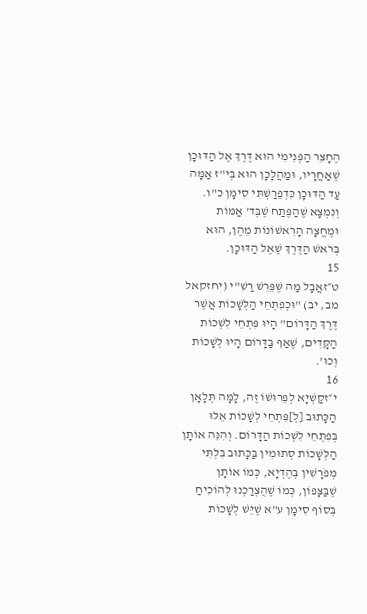הֶחָצֵר הַפְּנִימִי הוּא דֶּרֶךְ אֶל הַדּוּכָן שֶׁאַחֲרָיו, וּמַהֲלָכָן הוּא בְּי"ז אַמָּה עַד הַדּוּכָן כִּדְפֵרַשְׁתִּי סִימָן כ"ו. וְנִמְצָא שֶׁהַפֶּתַח שֶׁבְּד' אַמּוֹת וּמֶחֱצָה הָרִאשׁוֹנוֹת מֵהֶן, הוּא בְּרֹאשׁ הַדֶּרֶךְ שֶׁאֶל הַדּוּכָן.
15
ט״זאֲבָל מַה שֶּׁפֵּרֵשׁ רַשִׁ"י (יחזקאל מב, יב) "וּכְפִתְחֵי הַלְּשָׁכוֹת אֲשֶׁר דֶּרֶךְ הַדָּרוֹם" הָיוּ פִּתְחֵי לִשְׁכוֹת הַקָּדִים, שֶׁאַף בַּדָּרוֹם הָיוּ לְשָׁכוֹת וְכוּ'.
16
י״זקַשְׁיָא לְפֵרוּשׁוֹ זֶה, לָמָּה תְּלָאָן הַכָּתוּב [לְ]פִּתְחֵי לְשָׁכוֹת אֵלּוּ בְּפִתְחֵי לִשְׁכוֹת הַדָּרוֹם. וְהִנֵּה אוֹתָן הַלְּשָׁכוֹת סְתוּמִין בַּכָּתוּב בִּלְתִּי מְפֹרָשִׁין בְּהֶדְיָא, כְּמוֹ אוֹתָן שֶׁבַּצָּפוֹן, כְּמוֹ שֶׁהֻצְרַכְנוּ לְהוֹכִיחַ בְּסוֹף סִימָן ע"א שֶׁיֵּשׁ לְשָׁכוֹת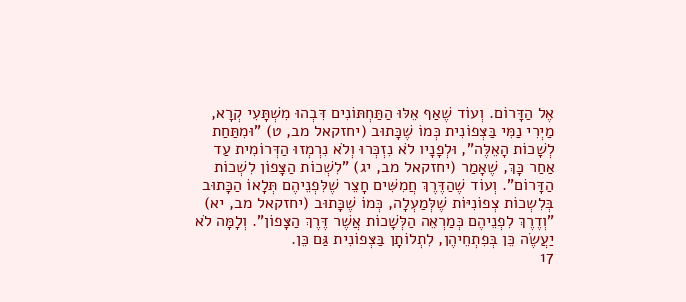אֶל הַדָּרוֹם. וְעוֹד שֶׁאַף אֵלּוּ הַתַּחְתּוֹנִים דִּבְהוּ מִשְׁתָּעִי קְרָא, מַיְרִי נַמִּי בַּצְּפוֹנִית כְּמוֹ שֶׁכָּתוּב (יחזקאל מב, ט) "וּמִתַּחַת לְשָׁכוֹת הָאֵלֶּה", וּלְפָנָיו לֹא נִזְכְּרוּ וְלֹא נִרְמְזוּ הַדְּרוֹמִית עַד אַחַר כָּךְ, שֶׁאָמַר (יחזקאל מב, יג) "לִשְׁכוֹת הַצָּפוֹן לִשְׁכוֹת הַדָּרוֹם". וְעוֹד שֶׁהַדֶּרֶךְ חֲמִשִּׁים חָצֵר שֶׁלִּפְנֵיהֶם תְּלָאוֹ הַכָּתוּב בְּלִשְכוֹת צְפוֹנִיּוֹת שֶׁלְּמַעְלָה, כְּמוֹ שֶׁכָּתוּב (יחזקאל מב, יא) "וְדֶרֶךְ לִפְנֵיהֶם כְּמַרְאֵה הַלְּשָׁכוֹת אֲשֶׁר דֶּרֶךְ הַצָּפוֹן". וְלָמָּה לֹא יַעֲשֶׂה כֵּן בְּפִתְחֵיהֶן, לִתְלוֹתָן בַּצְּפוֹנִית גַּם כֵּן.
17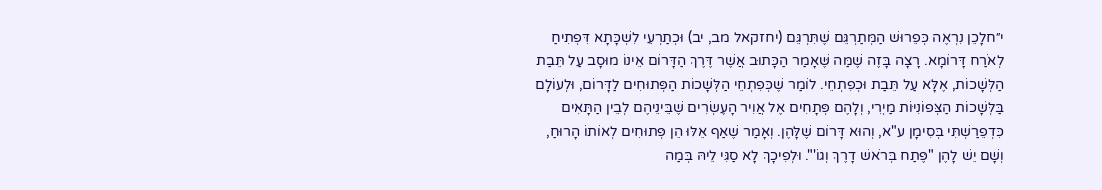י״חלָכֵן נִרְאֶה כְּפֵרוּשׁ הַמְּתַרְגֵּם שֶׁתִּרְגֵּם (יחזקאל מב, יב) וּכְתַרְעֵי לִשְׁכָּתָא דִּפְתִיחַ לְאֹרַח דָּרוֹמָא. רָצָה בָּזֶה שֶׁמַּה שֶּׁאָמַר הַכָּתוּב אֲשֶׁר דֶּרֶךְ הַדָּרוֹם אֵינוֹ מוּסָב עַל תֵּבַת הַלְּשָׁכוֹת, אֶלָּא עַל תֵּבַת וּכְפִתְחֵי. לוֹמַר שֶׁכְּפִתְחֵי הַלְּשָׁכוֹת הַפְּתוּחִים לַדָּרוֹם, וּלְעוֹלָם בַּלְּשָׁכוֹת הַצְּפוֹנִיּוֹת מַיְרִי, וְלָהֶם פְּתָחִים אֶל אֲוִיר הָעֶשְׂרִים שֶׁבֵּינֵיהֶם לְבֵין הַתָּאִים כִּדְפֵרַשְׁתִּי בְּסִימָן ע"א, וְהוּא דָּרוֹם שֶׁלָּהֶן. וְאָמַר שֶׁאַף אֵלּוּ הֵן פְּתוּחִים לְאוֹתוֹ הָרוּחַ, וְשָׁם יֵשׁ לָהֶן "פֶּתַח בְּרֹאשׁ דָרֶךְ וְגוֹ'". וּלְפִיכָךְ לָא סַגִּי לֵיהּ בְּמַה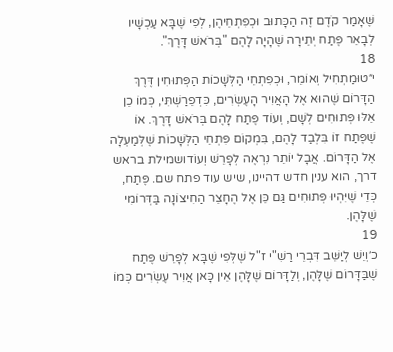שֶּׁאָמַר קֹדֶם זֶה הַכָּתוּב וּכְפִתְחֵיהֶן, לְפִי שֶׁבָּא עַכְשָׁיו לְבָאֵר פֶּתַח יְתֵירָה שֶׁהָיָה לָהֶם "בְּרֹאשׁ דָּרֶךְ".
18
י״טוּמַתְחִיל וְאוֹמֵר, וּכְפִתְחֵי הַלְּשָׁכוֹת הַפְּתוּחִין דֶּרֶךְ הַדָּרוֹם שֶׁהוּא אֶל הָאֲוִיר הָעֶשְׂרִים, כִּדְפֵרַשְׁתִּי, כְּמוֹ כֵן אֵלּוּ פְּתוּחִים לְשָׁם, וְעוֹד פֶּתַח לָהֶם בְּרֹאשׁ דָּרֶךְ. אוֹ שֶׁפֶּתַח זוֹ בִּלְבַד לָהֶם, בִּמְקוֹם פִּתְחֵי הַלְּשָׁכוֹת שֶׁלְּמַעְלָה אֶל הַדָּרוֹם. אֲבָל יוֹתֵר נִרְאֶה לְפָרֵשׁ וְעוֹדושמילת בראש דרך, הוא ענין חדש דהיינו, שיש עוד פתח שם. פֶּתַח, כְּדֵי שֶׁיִּהְיוּ פְּתוּחִים גַּם כֵּן אֶל הֶחָצֵר הַחִיצוֹנָה בַּדְּרוֹמִי שֶׁלָּהֶן.
19
כ׳וְיֵשׁ לְיַשֵּׁב דִּבְרֵי רַשִׁ"י ז"ל שֶׁלְּפִי שֶׁבָּא לְפָרֵשׁ פֶּתַח שֶׁבַּדָּרוֹם שֶׁלָּהֶן, וְלַדָּרוֹם שֶׁלָּהֶן אֵין כָּאן אֲוִיר עֶשְׂרִים כְּמוֹ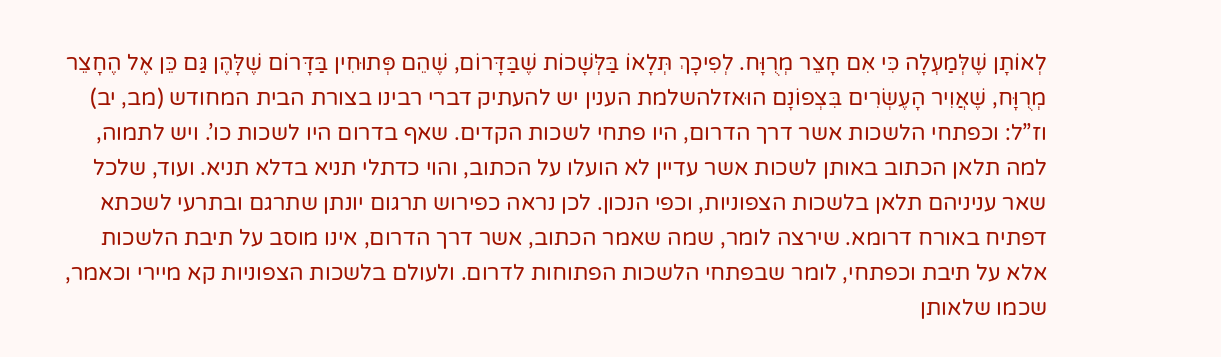לְאוֹתָן שֶׁלְּמַעְלָה כִּי אִם חָצֵר מְרֻוָּח. לְפִיכָךְ תְּלָאוֹ בַּלְּשָׁכוֹת שֶׁבַּדָּרוֹם, שֶׁהֵם פְּתוּחִין בַּדָּרוֹם שֶׁלָּהֶן גַּם כֵּן אֶל הֶחָצֵר מְרֻוָּח, שֶׁאֲוִיר הָעֶשְׂרִים בִּצְפוֹנָם הוּאזלהשלמת הענין יש להעתיק דברי רבינו בצורת הבית המחודש (מב, יב) וז”ל: וכפתחי הלשכות אשר דרך הדרום, היו פתחי לשכות הקדים. שאף בדרום היו לשכות כו’. ויש לתמוה, למה תלאן הכתוב באותן לשכות אשר עדיין לא הועלו על הכתוב, והוי כדתלי תניא בדלא תניא. ועוד, שלכל שאר עניניהם תלאן בלשכות הצפוניות, וכפי הנכון. לכן נראה כפירוש תרגום יונתן שתרגם ובתרעי לשכתא דפתיח באורח דרומא. שירצה לומר, שמה שאמר הכתוב, אשר דרך הדרום, אינו מוסב על תיבת הלשכות אלא על תיבת וכפתחי, לומר שבפתחי הלשכות הפתוחות לדרום. ולעולם בלשכות הצפוניות קא מיירי וכאמר, שכמו שלאותן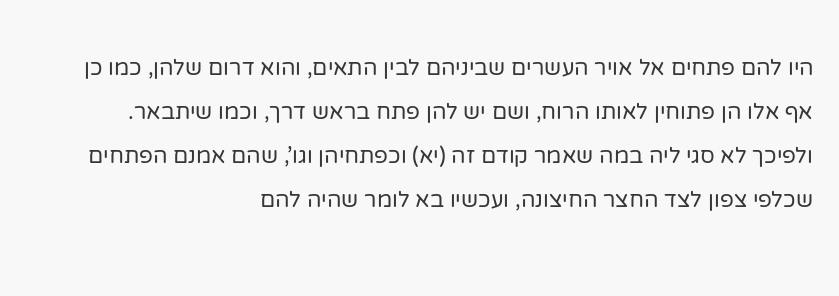היו להם פתחים אל אויר העשרים שביניהם לבין התאים, והוא דרום שלהן, כמו כן אף אלו הן פתוחין לאותו הרוח, ושם יש להן פתח בראש דרך, וכמו שיתבאר. ולפיכך לא סגי ליה במה שאמר קודם זה (יא) וכפתחיהן וגו’, שהם אמנם הפתחים שכלפי צפון לצד החצר החיצונה, ועכשיו בא לומר שהיה להם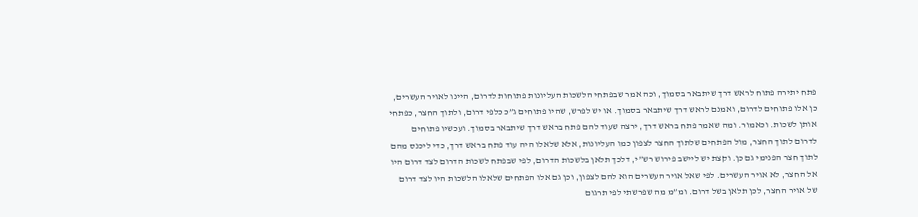פתח יתירה פתוח לראש דרך שיתבאר בסמוך, וכה אמר שבפתחי הלשכות העליונות פתוחות לדרום, היינו לאויר העשרים, כן אלו פתוחים לדרום, ואמנם לראש דרך שיתבאר בסמוך. או יש לפרש, שהיו פתוחים ג”כ כלפי דרום, ולתוך החצר, כפתחי אותן לשכות. וכאמור. ומה שאמר פתח בראש דרך, ירצה שעוד להם פתח בראש דרך שיתבאר בסמוך. ועכשיו פתוחים לדרום לתוך החצר, מול הפתחים שלתוך החצר לצפון כמו העליונות, אלא שלאלו היה עוד פתח בראש דרך, כדי ליכנס מהם לתוך חצר הפנימי גם כן. וקצת יש ליישב פירוש רש”י, דלכך תלאן בלשכות הדרום, לפי שבפתח לשכות הדרום לצד דרום היו אל החצר, לא אויר העשרים. לפי שאל אויר העשרים הוא להם לצפון, וכן גם אלו הפתחים שלאלו הלשכות היו לצד דרום של אויר החצר, לכן תלאן בשל דרום. ומ”מ מה שפרשתי לפי תרגום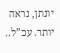יונתן, נראה יותר. עכ”ל..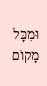וּמִכָּל מָקוֹם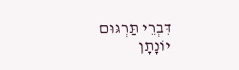דִּבְרֵי תַּרְגּוּם יוֹנָתָן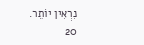נִרְאִין יוֹתֵר.
20